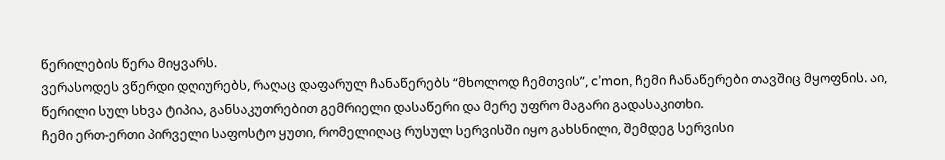წერილების წერა მიყვარს.
ვერასოდეს ვწერდი დღიურებს, რაღაც დაფარულ ჩანაწერებს “მხოლოდ ჩემთვის”, c’mon, ჩემი ჩანაწერები თავშიც მყოფნის. აი, წერილი სულ სხვა ტიპია, განსაკუთრებით გემრიელი დასაწერი და მერე უფრო მაგარი გადასაკითხი.
ჩემი ერთ-ერთი პირველი საფოსტო ყუთი, რომელიღაც რუსულ სერვისში იყო გახსნილი, შემდეგ სერვისი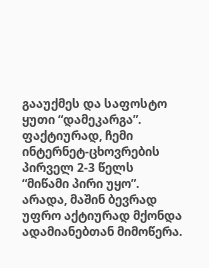გააუქმეს და საფოსტო ყუთი “დამეკარგა”. ფაქტიურად, ჩემი ინტერნეტ-ცხოვრების პირველ 2-3 წელს “მიწამი პირი უყო”. არადა, მაშინ ბევრად უფრო აქტიურად მქონდა ადამიანებთან მიმოწერა.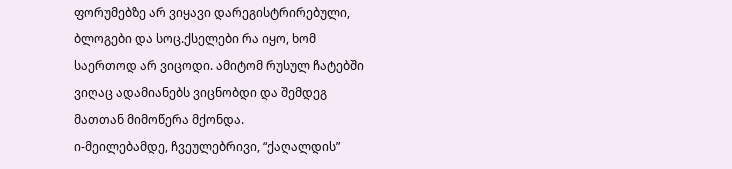ფორუმებზე არ ვიყავი დარეგისტრირებული, ბლოგები და სოც.ქსელები რა იყო, ხომ საერთოდ არ ვიცოდი. ამიტომ რუსულ ჩატებში ვიღაც ადამიანებს ვიცნობდი და შემდეგ მათთან მიმოწერა მქონდა.
ი-მეილებამდე, ჩვეულებრივი, “ქაღალდის”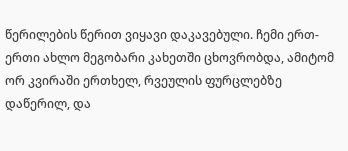წერილების წერით ვიყავი დაკავებული. ჩემი ერთ-ერთი ახლო მეგობარი კახეთში ცხოვრობდა, ამიტომ ორ კვირაში ერთხელ, რვეულის ფურცლებზე დაწერილ, და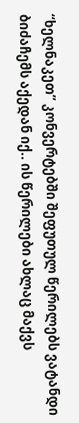“ხელნაკეთ” კონვერტებში შეფუთულ წერილებს ვატანდი ბიძაჩემს აქედან იქ.. ის წერილები ახლაც მაქვს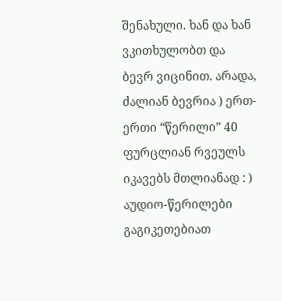შენახული. ხან და ხან ვკითხულობთ და ბევრ ვიცინით. არადა, ძალიან ბევრია ) ერთ-ერთი “წერილი” 40 ფურცლიან რვეულს იკავებს მთლიანად : )
აუდიო-წერილები გაგიკეთებიათ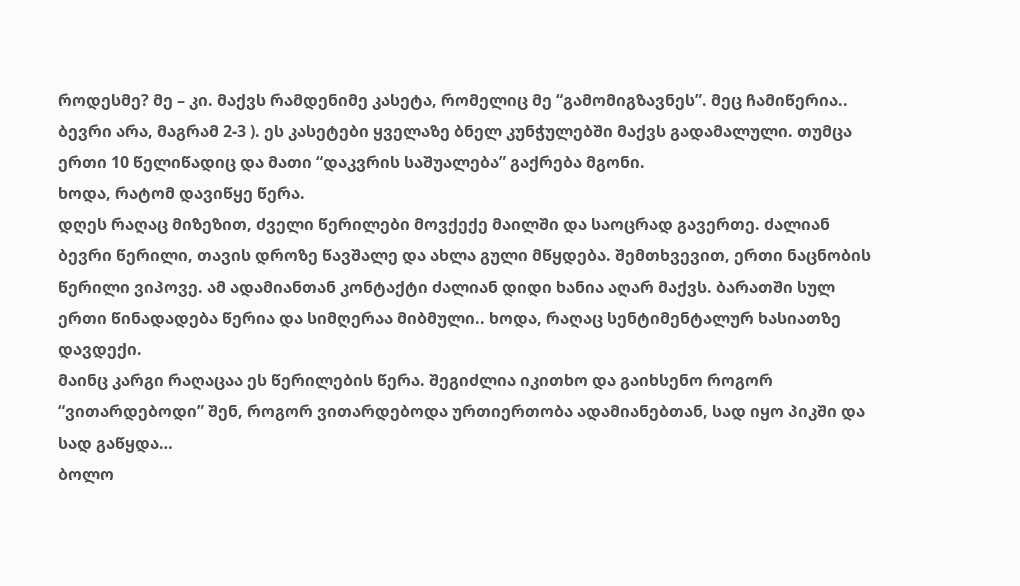როდესმე? მე – კი. მაქვს რამდენიმე კასეტა, რომელიც მე “გამომიგზავნეს”. მეც ჩამიწერია.. ბევრი არა, მაგრამ 2-3 ). ეს კასეტები ყველაზე ბნელ კუნჭულებში მაქვს გადამალული. თუმცა ერთი 10 წელიწადიც და მათი “დაკვრის საშუალება” გაქრება მგონი.
ხოდა, რატომ დავიწყე წერა.
დღეს რაღაც მიზეზით, ძველი წერილები მოვქექე მაილში და საოცრად გავერთე. ძალიან ბევრი წერილი, თავის დროზე წავშალე და ახლა გული მწყდება. შემთხვევით, ერთი ნაცნობის წერილი ვიპოვე. ამ ადამიანთან კონტაქტი ძალიან დიდი ხანია აღარ მაქვს. ბარათში სულ ერთი წინადადება წერია და სიმღერაა მიბმული.. ხოდა, რაღაც სენტიმენტალურ ხასიათზე დავდექი.
მაინც კარგი რაღაცაა ეს წერილების წერა. შეგიძლია იკითხო და გაიხსენო როგორ “ვითარდებოდი” შენ, როგორ ვითარდებოდა ურთიერთობა ადამიანებთან, სად იყო პიკში და სად გაწყდა…
ბოლო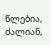წლებია, ძალიან,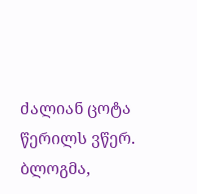ძალიან ცოტა წერილს ვწერ. ბლოგმა,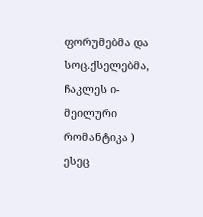ფორუმებმა და სოც.ქსელებმა, ჩაკლეს ი-მეილური რომანტიკა )
ესეც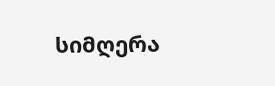სიმღერა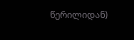წერილიდან)